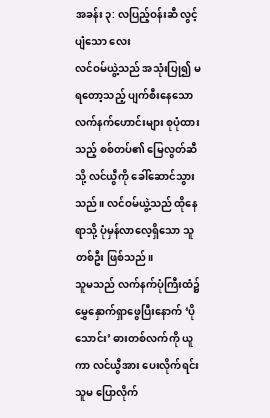အခန်း ၃: လပြည့်ဝန်းဆီ လွင့်ပျံသော လေး
လင်ဝမ်ယွဲ့သည် အသုံးပြု၍ မရတော့သည့် ပျက်စီးနေသော လက်နက်ဟောင်းများ စုပုံထားသည့် စစ်တပ်၏ မြေလွတ်ဆီသို့ လင်ယွီကို ခေါ်ဆောင်သွားသည်။ လင်ဝမ်ယွဲ့သည် ထိုနေရာသို့ ပုံမှန်လာလေ့ရှိသော သူတစ်ဦး ဖြစ်သည်။
သူမသည် လက်နက်ပုံကြီးထံ၌ မွှေနှောက်ရှာဖွေပြီးနောက် ‘ပိုသောင်း’ ဓားတစ်လက်ကို ယူကာ လင်ယွီအား ပေးလိုက်ရင်း သူမ ပြောလိုက်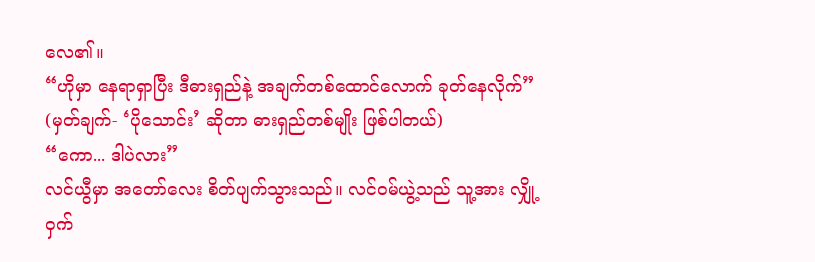လေ၏။
“ဟိုမှာ နေရာရှာပြီး ဒီဓားရှည်နဲ့ အချက်တစ်ထောင်လောက် ခုတ်နေလိုက်”
(မှတ်ချက်- ‘ပိုသောင်း’ ဆိုတာ ဓားရှည်တစ်မျိုး ဖြစ်ပါတယ်)
“ကော... ဒါပဲလား”
လင်ယွီမှာ အတော်လေး စိတ်ပျက်သွားသည်။ လင်ဝမ်ယွဲ့သည် သူ့အား လျှို့ဝှက်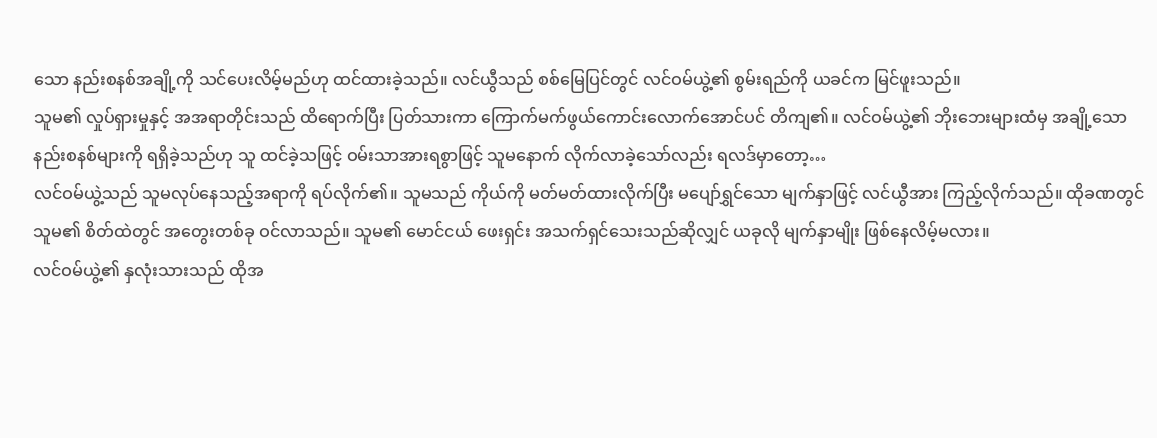သော နည်းစနစ်အချို့ကို သင်ပေးလိမ့်မည်ဟု ထင်ထားခဲ့သည်။ လင်ယွီသည် စစ်မြေပြင်တွင် လင်ဝမ်ယွဲ့၏ စွမ်းရည်ကို ယခင်က မြင်ဖူးသည်။
သူမ၏ လှုပ်ရှားမှုနှင့် အအရာတိုင်းသည် ထိရောက်ပြီး ပြတ်သားကာ ကြောက်မက်ဖွယ်ကောင်းလောက်အောင်ပင် တိကျ၏။ လင်ဝမ်ယွဲ့၏ ဘိုးဘေးများထံမှ အချို့သော နည်းစနစ်များကို ရရှိခဲ့သည်ဟု သူ ထင်ခဲ့သဖြင့် ဝမ်းသာအားရစွာဖြင့် သူမနောက် လိုက်လာခဲ့သော်လည်း ရလဒ်မှာတော့…
လင်ဝမ်ယွဲ့သည် သူမလုပ်နေသည့်အရာကို ရပ်လိုက်၏။ သူမသည် ကိုယ်ကို မတ်မတ်ထားလိုက်ပြီး မပျော်ရွှင်သော မျက်နှာဖြင့် လင်ယွီအား ကြည့်လိုက်သည်။ ထိုခဏတွင် သူမ၏ စိတ်ထဲတွင် အတွေးတစ်ခု ဝင်လာသည်။ သူမ၏ မောင်ငယ် ဖေးရှင်း အသက်ရှင်သေးသည်ဆိုလျှင် ယခုလို မျက်နှာမျိုး ဖြစ်နေလိမ့်မလား။
လင်ဝမ်ယွဲ့၏ နှလုံးသားသည် ထိုအ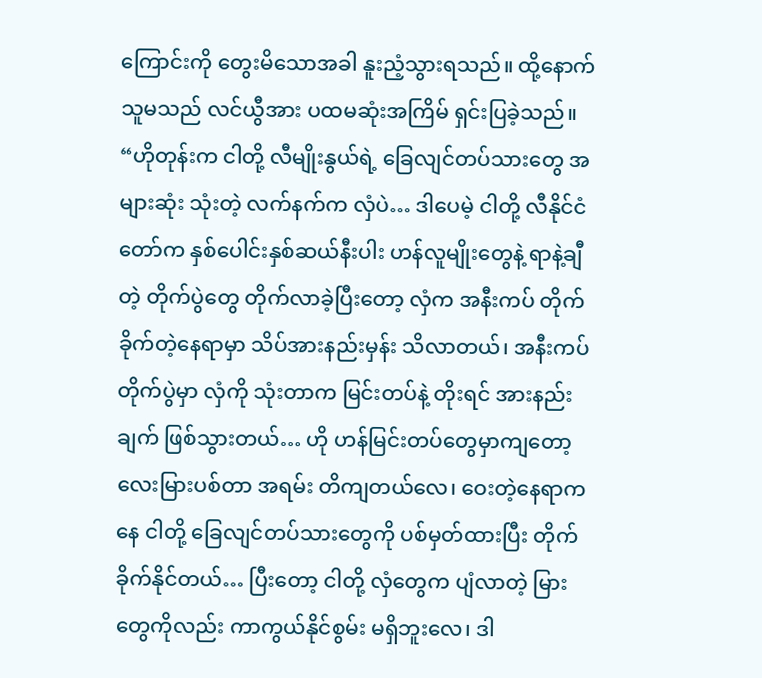ကြောင်းကို တွေးမိသောအခါ နူးညံ့သွားရသည်။ ထို့နောက် သူမသည် လင်ယွီအား ပထမဆုံးအကြိမ် ရှင်းပြခဲ့သည်။
“ဟိုတုန်းက ငါတို့ လီမျိုးနွယ်ရဲ့ ခြေလျင်တပ်သားတွေ အများဆုံး သုံးတဲ့ လက်နက်က လှံပဲ… ဒါပေမဲ့ ငါတို့ လီနိုင်ငံတော်က နှစ်ပေါင်းနှစ်ဆယ်နီးပါး ဟန်လူမျိုးတွေနဲ့ ရာနဲ့ချီတဲ့ တိုက်ပွဲတွေ တိုက်လာခဲ့ပြီးတော့ လှံက အနီးကပ် တိုက်ခိုက်တဲ့နေရာမှာ သိပ်အားနည်းမှန်း သိလာတယ်၊ အနီးကပ်တိုက်ပွဲမှာ လှံကို သုံးတာက မြင်းတပ်နဲ့ တိုးရင် အားနည်းချက် ဖြစ်သွားတယ်… ဟို ဟန်မြင်းတပ်တွေမှာကျတော့ လေးမြားပစ်တာ အရမ်း တိကျတယ်လေ၊ ဝေးတဲ့နေရာကနေ ငါတို့ ခြေလျင်တပ်သားတွေကို ပစ်မှတ်ထားပြီး တိုက်ခိုက်နိုင်တယ်… ပြီးတော့ ငါတို့ လှံတွေက ပျံလာတဲ့ မြားတွေကိုလည်း ကာကွယ်နိုင်စွမ်း မရှိဘူးလေ၊ ဒါ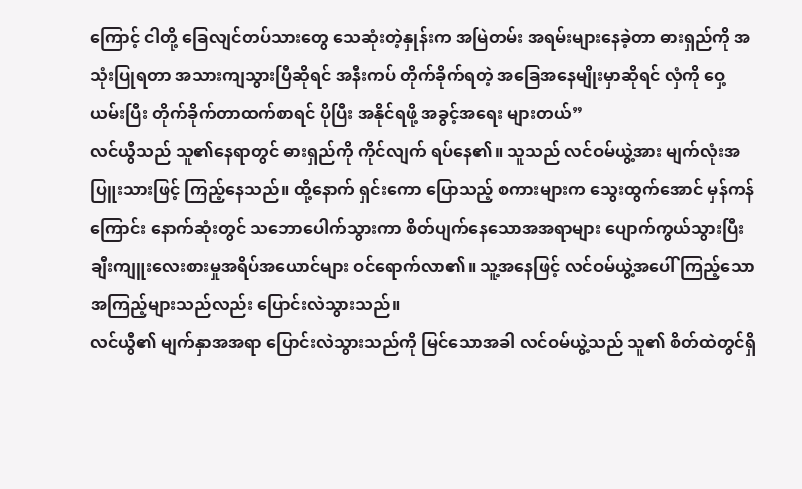ကြောင့် ငါတို့ ခြေလျင်တပ်သားတွေ သေဆုံးတဲ့နှုန်းက အမြဲတမ်း အရမ်းများနေခဲ့တာ ဓားရှည်ကို အသုံးပြုရတာ အသားကျသွားပြီဆိုရင် အနီးကပ် တိုက်ခိုက်ရတဲ့ အခြေအနေမျိုးမှာဆိုရင် လှံကို ဝှေ့ယမ်းပြီး တိုက်ခိုက်တာထက်စာရင် ပိုပြီး အနိုင်ရဖို့ အခွင့်အရေး များတယ်”
လင်ယွီသည် သူ၏နေရာတွင် ဓားရှည်ကို ကိုင်လျက် ရပ်နေ၏။ သူသည် လင်ဝမ်ယွဲ့အား မျက်လုံးအပြူးသားဖြင့် ကြည့်နေသည်။ ထို့နောက် ရှင်းကော ပြောသည့် စကားများက သွေးထွက်အောင် မှန်ကန်ကြောင်း နောက်ဆုံးတွင် သဘောပေါက်သွားကာ စိတ်ပျက်နေသောအအရာများ ပျောက်ကွယ်သွားပြီး ချီးကျူးလေးစားမှုအရိပ်အယောင်များ ဝင်ရောက်လာ၏။ သူ့အနေဖြင့် လင်ဝမ်ယွဲ့အပေါ် ကြည့်သော အကြည့်များသည်လည်း ပြောင်းလဲသွားသည်။
လင်ယွီ၏ မျက်နှာအအရာ ပြောင်းလဲသွားသည်ကို မြင်သောအခါ လင်ဝမ်ယွဲ့သည် သူ၏ စိတ်ထဲတွင်ရှိ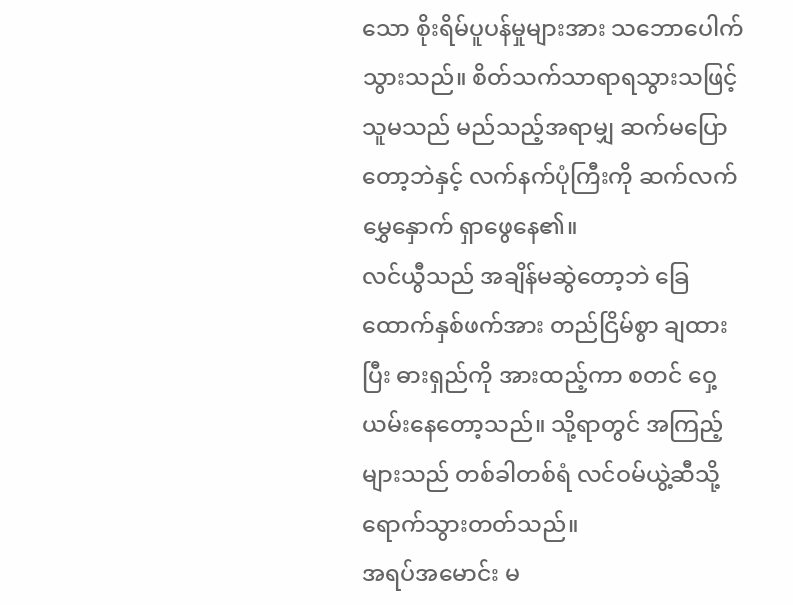သော စိုးရိမ်ပူပန်မှုများအား သဘောပေါက်သွားသည်။ စိတ်သက်သာရာရသွားသဖြင့် သူမသည် မည်သည့်အရာမျှ ဆက်မပြောတော့ဘဲနှင့် လက်နက်ပုံကြီးကို ဆက်လက် မွှေနှောက် ရှာဖွေနေ၏။
လင်ယွီသည် အချိန်မဆွဲတော့ဘဲ ခြေထောက်နှစ်ဖက်အား တည်ငြိမ်စွာ ချထားပြီး ဓားရှည်ကို အားထည့်ကာ စတင် ဝှေ့ယမ်းနေတော့သည်။ သို့ရာတွင် အကြည့်များသည် တစ်ခါတစ်ရံ လင်ဝမ်ယွဲ့ဆီသို့ ရောက်သွားတတ်သည်။
အရပ်အမောင်း မ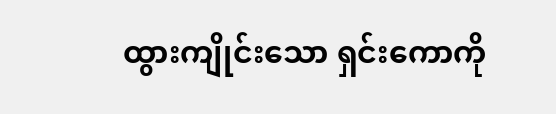ထွားကျိုင်းသော ရှင်းကောကို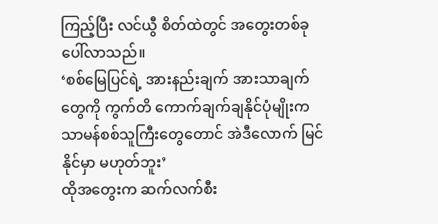ကြည့်ပြီး လင်ယွီ စိတ်ထဲတွင် အတွေးတစ်ခု ပေါ်လာသည်။
‘စစ်မြေပြင်ရဲ့ အားနည်းချက် အားသာချက်တွေကို ကွက်တိ ကောက်ချက်ချနိုင်ပုံမျိုးက သာမန်စစ်သူကြီးတွေတောင် အဲဒီလောက် မြင်နိုင်မှာ မဟုတ်ဘူး’
ထိုအတွေးက ဆက်လက်စီး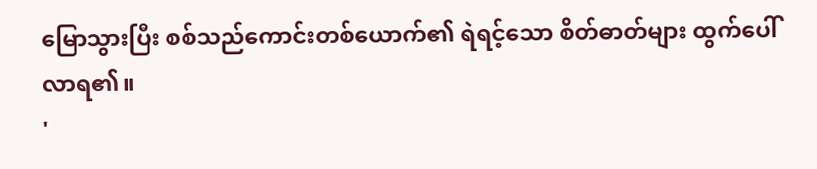မြောသွားပြီး စစ်သည်ကောင်းတစ်ယောက်၏ ရဲရင့်သော စိတ်ဓာတ်များ ထွက်ပေါ်လာရ၏။
'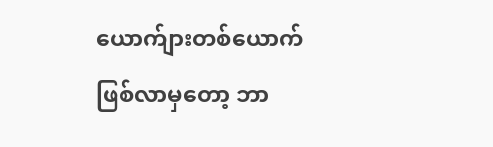ယောက်ျားတစ်ယောက် ဖြစ်လာမှတော့ ဘာ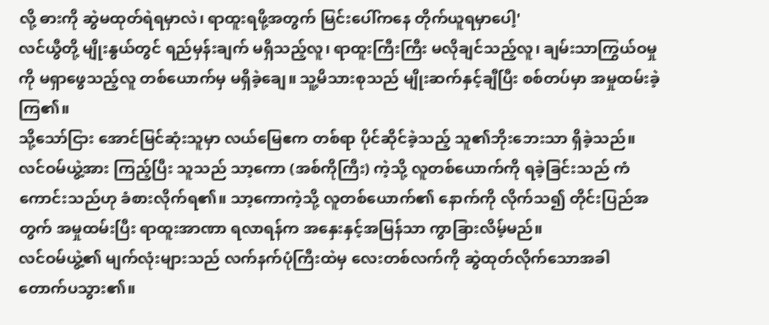လို့ ဓားကို ဆွဲမထုတ်ရဲရမှာလဲ၊ ရာထူးရဖို့အတွက် မြင်းပေါ်ကနေ တိုက်ယူရမှာပေါ့'
လင်ယွီတို့ မျိုးနွယ်တွင် ရည်မှန်းချက် မရှိသည့်လူ၊ ရာထူးကြီးကြီး မလိုချင်သည့်လူ၊ ချမ်းသာကြွယ်ဝမှုကို မရှာဖွေသည့်လူ တစ်ယောက်မှ မရှိခဲ့ချေ။ သူ့မိသားစုသည် မျိုးဆက်နှင့်ချီပြီး စစ်တပ်မှာ အမှုထမ်းခဲ့ကြ၏။
သို့သော်ငြား အောင်မြင်ဆုံးသူမှာ လယ်မြေဧက တစ်ရာ ပိုင်ဆိုင်ခဲ့သည့် သူ၏ဘိုးဘေးသာ ရှိခဲ့သည်။ လင်ဝမ်ယွဲ့အား ကြည့်ပြီး သူသည် သာ့ကော (အစ်ကိုကြီး) ကဲ့သို့ လူတစ်ယောက်ကို ရခဲ့ခြင်းသည် ကံကောင်းသည်ဟု ခံစားလိုက်ရ၏။ သာ့ကောကဲ့သို့ လူတစ်ယောက်၏ နောက်ကို လိုက်သ၍ တိုင်းပြည်အတွက် အမှုထမ်းပြီး ရာထူးအာဏာ ရလာရန်က အနှေးနှင့်အမြန်သာ ကွာခြားလိမ့်မည်။
လင်ဝမ်ယွဲ့၏ မျက်လုံးများသည် လက်နက်ပုံကြီးထဲမှ လေးတစ်လက်ကို ဆွဲထုတ်လိုက်သောအခါ တောက်ပသွား၏။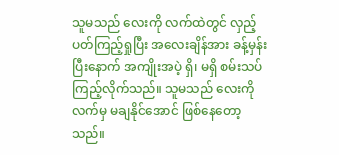သူမသည် လေးကို လက်ထဲတွင် လှည့်ပတ်ကြည့်ရှုပြီး အလေးချိန်အား ခန့်မှန်းပြီးနောက် အကျိုးအပဲ့ ရှိ၊ မရှိ စမ်းသပ်ကြည့်လိုက်သည်။ သူမသည် လေးကို လက်မှ မချနိုင်အောင် ဖြစ်နေတော့သည်။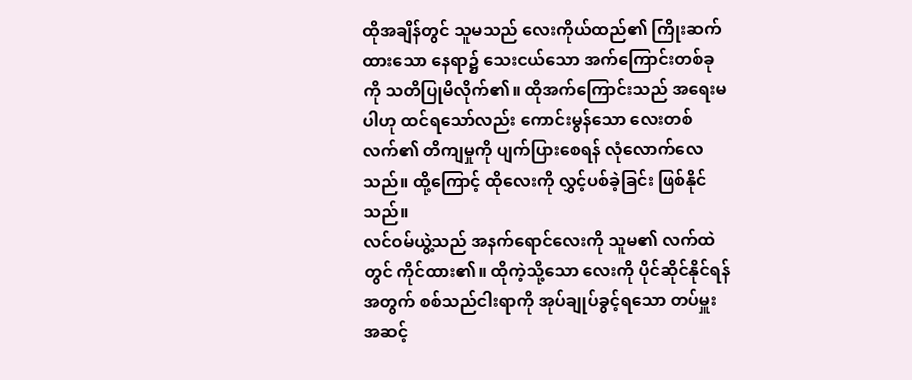ထိုအချိန်တွင် သူမသည် လေးကိုယ်ထည်၏ ကြိုးဆက်ထားသော နေရာ၌ သေးငယ်သော အက်ကြောင်းတစ်ခုကို သတိပြုမိလိုက်၏။ ထိုအက်ကြောင်းသည် အရေးမပါဟု ထင်ရသော်လည်း ကောင်းမွန်သော လေးတစ်လက်၏ တိကျမှုကို ပျက်ပြားစေရန် လုံလောက်လေသည်။ ထို့ကြောင့် ထိုလေးကို လွှင့်ပစ်ခဲ့ခြင်း ဖြစ်နိုင်သည်။
လင်ဝမ်ယွဲ့သည် အနက်ရောင်လေးကို သူမ၏ လက်ထဲတွင် ကိုင်ထား၏။ ထိုကဲ့သို့သော လေးကို ပိုင်ဆိုင်နိုင်ရန်အတွက် စစ်သည်ငါးရာကို အုပ်ချုပ်ခွင့်ရသော တပ်မှူးအဆင့်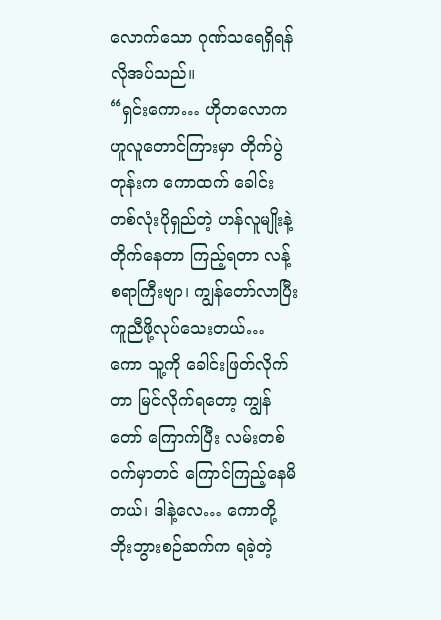လောက်သော ဂုဏ်သရေရှိရန် လိုအပ်သည်။
“ရှင်းကော… ဟိုတလောက ဟူလူတောင်ကြားမှာ တိုက်ပွဲတုန်းက ကောထက် ခေါင်းတစ်လုံးပိုရှည်တဲ့ ဟန်လူမျိုးနဲ့ တိုက်နေတာ ကြည့်ရတာ လန့်စရာကြီးဗျာ၊ ကျွန်တော်လာပြီး ကူညီဖို့လုပ်သေးတယ်… ကော သူ့ကို ခေါင်းဖြတ်လိုက်တာ မြင်လိုက်ရတော့ ကျွန်တော် ကြောက်ပြီး လမ်းတစ်ဝက်မှာတင် ကြောင်ကြည့်နေမိတယ်၊ ဒါနဲ့လေ… ကောတို့ ဘိုးဘွားစဉ်ဆက်က ရခဲ့တဲ့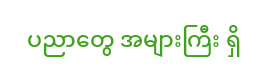ပညာတွေ အများကြီး ရှိ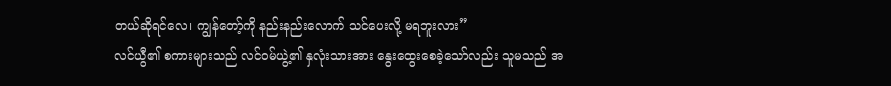တယ်ဆိုရင်လေ၊ ကျွန်တော့်ကို နည်းနည်းလောက် သင်ပေးလို့ မရဘူးလား”
လင်ယွီ၏ စကားများသည် လင်ဝမ်ယွဲ့၏ နှလုံးသားအား နွေးထွေးစေခဲ့သော်လည်း သူမသည် အ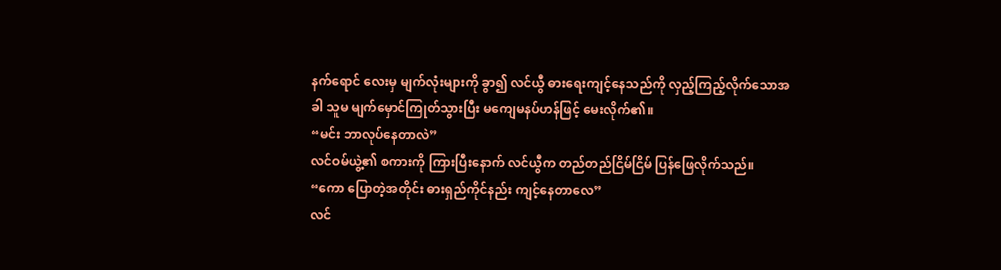နက်ရောင် လေးမှ မျက်လုံးများကို ခွာ၍ လင်ယွီ ဓားရေးကျင့်နေသည်ကို လှည့်ကြည့်လိုက်သောအခါ သူမ မျက်မှောင်ကြုတ်သွားပြီး မကျေမနပ်ဟန်ဖြင့် မေးလိုက်၏။
“မင်း ဘာလုပ်နေတာလဲ”
လင်ဝမ်ယွဲ့၏ စကားကို ကြားပြီးနောက် လင်ယွီက တည်တည်ငြိမ်ငြိမ် ပြန်ဖြေလိုက်သည်။
“ကော ပြောတဲ့အတိုင်း ဓားရှည်ကိုင်နည်း ကျင့်နေတာလေ”
လင်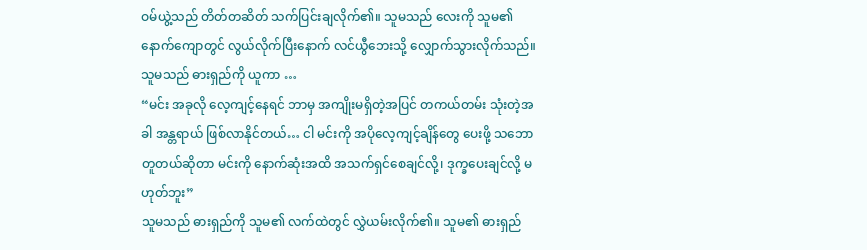ဝမ်ယွဲ့သည် တိတ်တဆိတ် သက်ပြင်းချလိုက်၏။ သူမသည် လေးကို သူမ၏ နောက်ကျောတွင် လွယ်လိုက်ပြီးနောက် လင်ယွီဘေးသို့ လျှောက်သွားလိုက်သည်။
သူမသည် ဓားရှည်ကို ယူကာ …
“မင်း အခုလို လေ့ကျင့်နေရင် ဘာမှ အကျိုးမရှိတဲ့အပြင် တကယ်တမ်း သုံးတဲ့အခါ အန္တရာယ် ဖြစ်လာနိုင်တယ်… ငါ မင်းကို အပိုလေ့ကျင့်ချိန်တွေ ပေးဖို့ သဘောတူတယ်ဆိုတာ မင်းကို နောက်ဆုံးအထိ အသက်ရှင်စေချင်လို့၊ ဒုက္ခပေးချင်လို့ မဟုတ်ဘူး”
သူမသည် ဓားရှည်ကို သူမ၏ လက်ထဲတွင် လွှဲယမ်းလိုက်၏။ သူမ၏ ဓားရှည်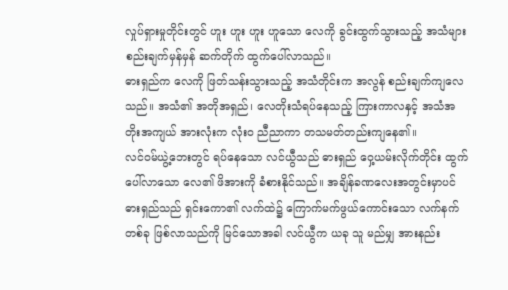လှုပ်ရှားမှုတိုင်းတွင် ဟူး ဟူး ဟူး ဟူသော လေကို ခွင်းထွက်သွားသည့် အသံများ စည်းချက်မှန်မှန် ဆက်တိုက် ထွက်ပေါ်လာသည်။
ဓားရှည်က လေကို ဖြတ်သန်းသွားသည့် အသံတိုင်းက အလွန် စည်းချက်ကျလေသည်။ အသံ၏ အတိုအရှည်၊ လေတိုးသံရပ်နေသည့် ကြားကာလနှင့် အသံအတိုးအကျယ် အားလုံးက လုံးဝ ညီညာကာ တသမတ်တည်းကျနေ၏။
လင်ဝမ်ယွဲ့ဘေးတွင် ရပ်နေသော လင်ယွီသည် ဓားရှည် ဝှေ့ယမ်းလိုက်တိုင်း ထွက်ပေါ်လာသော လေ၏ ဖိအားကို ခံစားနိုင်သည်။ အချိန်ခဏလေးအတွင်းမှာပင် ဓားရှည်သည် ရှင်းကော၏ လက်ထဲ၌ ကြောက်မက်ဖွယ်ကောင်းသော လက်နက်တစ်ခု ဖြစ်လာသည်ကို မြင်သောအခါ လင်ယွီက ယခု သူ မည်မျှ အားနည်း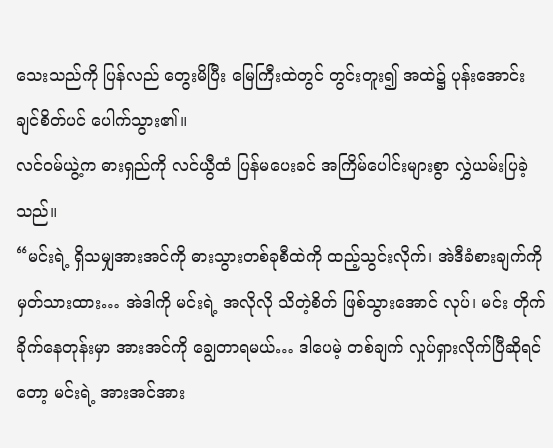သေးသည်ကို ပြန်လည် တွေးမိပြီး မြေကြီးထဲတွင် တွင်းတူး၍ အထဲ၌ ပုန်းအောင်းချင်စိတ်ပင် ပေါက်သွား၏။
လင်ဝမ်ယွဲ့က ဓားရှည်ကို လင်ယွီထံ ပြန်မပေးခင် အကြိမ်ပေါင်းများစွာ လွှဲယမ်းပြခဲ့သည်။
“မင်းရဲ့ ရှိသမျှအားအင်ကို ဓားသွားတစ်ခုစီထဲကို ထည့်သွင်းလိုက်၊ အဲဒီခံစားချက်ကို မှတ်သားထား… အဲဒါကို မင်းရဲ့ အလိုလို သိတဲ့စိတ် ဖြစ်သွားအောင် လုပ်၊ မင်း တိုက်ခိုက်နေတုန်းမှာ အားအင်ကို ချွေတာရမယ်… ဒါပေမဲ့ တစ်ချက် လှုပ်ရှားလိုက်ပြီဆိုရင်တော့ မင်းရဲ့ အားအင်အား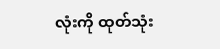လုံးကို ထုတ်သုံး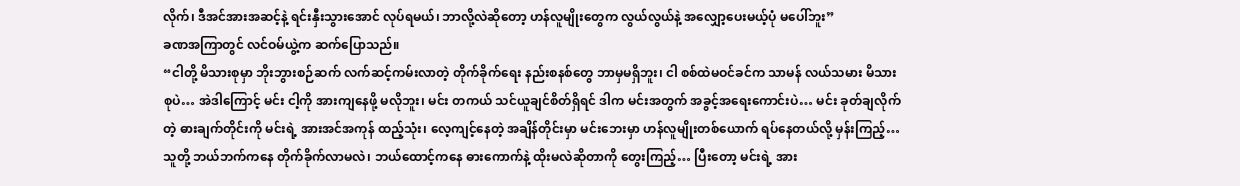လိုက်၊ ဒီအင်အားအဆင့်နဲ့ ရင်းနှီးသွားအောင် လုပ်ရမယ်၊ ဘာလို့လဲဆိုတော့ ဟန်လူမျိုးတွေက လွယ်လွယ်နဲ့ အလျှော့ပေးမယ့်ပုံ မပေါ်ဘူး”
ခဏအကြာတွင် လင်ဝမ်ယွဲ့က ဆက်ပြောသည်။
“ငါတို့ မိသားစုမှာ ဘိုးဘွားစဉ်ဆက် လက်ဆင့်ကမ်းလာတဲ့ တိုက်ခိုက်ရေး နည်းစနစ်တွေ ဘာမှမရှိဘူး၊ ငါ စစ်ထဲမဝင်ခင်က သာမန် လယ်သမား မိသားစုပဲ… အဲဒါကြောင့် မင်း ငါ့ကို အားကျနေဖို့ မလိုဘူး၊ မင်း တကယ် သင်ယူချင်စိတ်ရှိရင် ဒါက မင်းအတွက် အခွင့်အရေးကောင်းပဲ… မင်း ခုတ်ချလိုက်တဲ့ ဓားချက်တိုင်းကို မင်းရဲ့ အားအင်အကုန် ထည့်သုံး၊ လေ့ကျင့်နေတဲ့ အချိန်တိုင်းမှာ မင်းဘေးမှာ ဟန်လူမျိုးတစ်ယောက် ရပ်နေတယ်လို့ မှန်းကြည့်… သူတို့ ဘယ်ဘက်ကနေ တိုက်ခိုက်လာမလဲ၊ ဘယ်ထောင့်ကနေ ဓားကောက်နဲ့ ထိုးမလဲဆိုတာကို တွေးကြည့်… ပြီးတော့ မင်းရဲ့ အား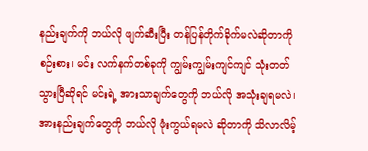နည်းချက်ကို ဘယ်လို ဖျက်ဆီးပြီး တန်ပြန်တိုက်ခိုက်မလဲဆိုတာကို စဉ်းစား၊ မင်း လက်နက်တစ်ခုကို ကျွမ်းကျွမ်းကျင်ကျင် သုံးတတ်သွားပြီဆိုရင် မင်းရဲ့ အားသာချက်တွေကို ဘယ်လို အသုံးချရမလဲ၊ အားနည်းချက်တွေကို ဘယ်လို ဖုံးကွယ်ရမလဲ ဆိုတာကို သိလာလိမ့်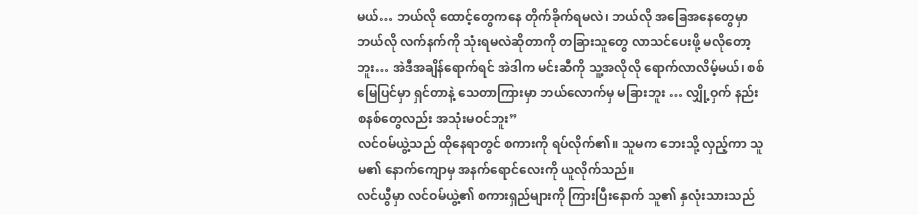မယ်… ဘယ်လို ထောင့်တွေကနေ တိုက်ခိုက်ရမလဲ၊ ဘယ်လို အခြေအနေတွေမှာ ဘယ်လို လက်နက်ကို သုံးရမလဲဆိုတာကို တခြားသူတွေ လာသင်ပေးဖို့ မလိုတော့ဘူး… အဲဒီအချိန်ရောက်ရင် အဲဒါက မင်းဆီကို သူ့အလိုလို ရောက်လာလိမ့်မယ်၊ စစ်မြေပြင်မှာ ရှင်တာနဲ့ သေတာကြားမှာ ဘယ်လောက်မှ မခြားဘူး … လျှို့ဝှက် နည်းစနစ်တွေလည်း အသုံးမဝင်ဘူး”
လင်ဝမ်ယွဲ့သည် ထိုနေရာတွင် စကားကို ရပ်လိုက်၏။ သူမက ဘေးသို့ လှည့်ကာ သူမ၏ နောက်ကျောမှ အနက်ရောင်လေးကို ယူလိုက်သည်။
လင်ယွီမှာ လင်ဝမ်ယွဲ့၏ စကားရှည်များကို ကြားပြီးနောက် သူ၏ နှလုံးသားသည်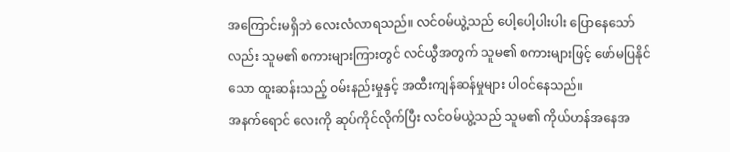အကြောင်းမရှိဘဲ လေးလံလာရသည်။ လင်ဝမ်ယွဲ့သည် ပေါ့ပေါ့ပါးပါး ပြောနေသော်လည်း သူမ၏ စကားများကြားတွင် လင်ယွီအတွက် သူမ၏ စကားများဖြင့် ဖော်မပြနိုင်သော ထူးဆန်းသည့် ဝမ်းနည်းမှုနှင့် အထီးကျန်ဆန်မှုများ ပါဝင်နေသည်။
အနက်ရောင် လေးကို ဆုပ်ကိုင်လိုက်ပြီး လင်ဝမ်ယွဲ့သည် သူမ၏ ကိုယ်ဟန်အနေအ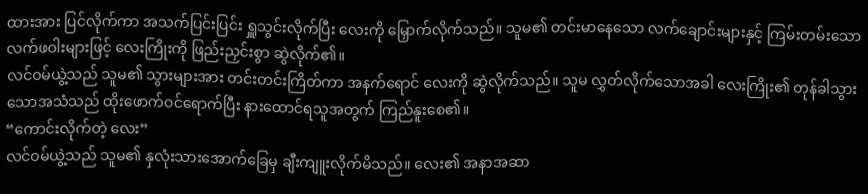ထားအား ပြင်လိုက်ကာ အသက်ပြင်းပြင်း ရှူသွင်းလိုက်ပြီး လေးကို မြှောက်လိုက်သည်။ သူမ၏ တင်းမာနေသော လက်ချောင်းများနှင့် ကြမ်းတမ်းသော လက်ဖဝါးများဖြင့် လေးကြိုးကို ဖြည်းညှင်းစွာ ဆွဲလိုက်၏။
လင်ဝမ်ယွဲ့သည် သူမ၏ သွားများအား တင်းတင်းကြိတ်ကာ အနက်ရောင် လေးကို ဆွဲလိုက်သည်။ သူမ လွှတ်လိုက်သောအခါ လေးကြိုး၏ တုန်ခါသွားသောအသံသည် ထိုးဖောက်ဝင်ရောက်ပြီး နားထောင်ရသူအတွက် ကြည်နူးစေ၏။
“ကောင်းလိုက်တဲ့ လေး”
လင်ဝမ်ယွဲ့သည် သူမ၏ နှလုံးသားအောက်ခြေမှ ချီးကျူးလိုက်မိသည်။ လေး၏ အနာအဆာ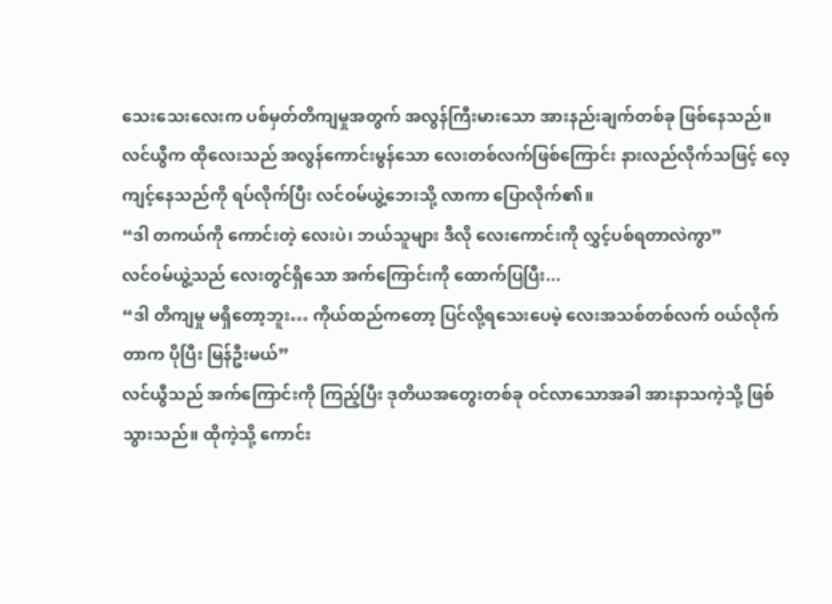သေးသေးလေးက ပစ်မှတ်တိကျမှုအတွက် အလွန်ကြီးမားသော အားနည်းချက်တစ်ခု ဖြစ်နေသည်။
လင်ယွီက ထိုလေးသည် အလွန်ကောင်းမွန်သော လေးတစ်လက်ဖြစ်ကြောင်း နားလည်လိုက်သဖြင့် လေ့ကျင့်နေသည်ကို ရပ်လိုက်ပြီး လင်ဝမ်ယွဲ့ဘေးသို့ လာကာ ပြောလိုက်၏။
“ဒါ တကယ်ကို ကောင်းတဲ့ လေးပဲ၊ ဘယ်သူများ ဒီလို လေးကောင်းကို လွှင့်ပစ်ရတာလဲကွာ”
လင်ဝမ်ယွဲ့သည် လေးတွင်ရှိသော အက်ကြောင်းကို ထောက်ပြပြီး...
“ဒါ တိကျမှု မရှိတော့ဘူး… ကိုယ်ထည်ကတော့ ပြင်လို့ရသေးပေမဲ့ လေးအသစ်တစ်လက် ဝယ်လိုက်တာက ပိုပြီး မြန်ဦးမယ်”
လင်ယွီသည် အက်ကြောင်းကို ကြည့်ပြီး ဒုတိယအတွေးတစ်ခု ဝင်လာသောအခါ အားနာသကဲ့သို့ ဖြစ်သွားသည်။ ထိုကဲ့သို့ ကောင်း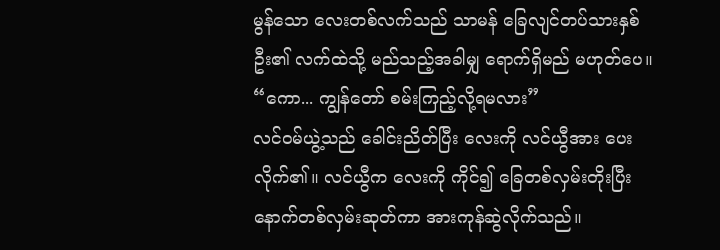မွန်သော လေးတစ်လက်သည် သာမန် ခြေလျင်တပ်သားနှစ်ဦး၏ လက်ထဲသို့ မည်သည့်အခါမျှ ရောက်ရှိမည် မဟုတ်ပေ။
“ကော... ကျွန်တော် စမ်းကြည့်လို့ရမလား”
လင်ဝမ်ယွဲ့သည် ခေါင်းညိတ်ပြီး လေးကို လင်ယွီအား ပေးလိုက်၏။ လင်ယွီက လေးကို ကိုင်၍ ခြေတစ်လှမ်းတိုးပြီး နောက်တစ်လှမ်းဆုတ်ကာ အားကုန်ဆွဲလိုက်သည်။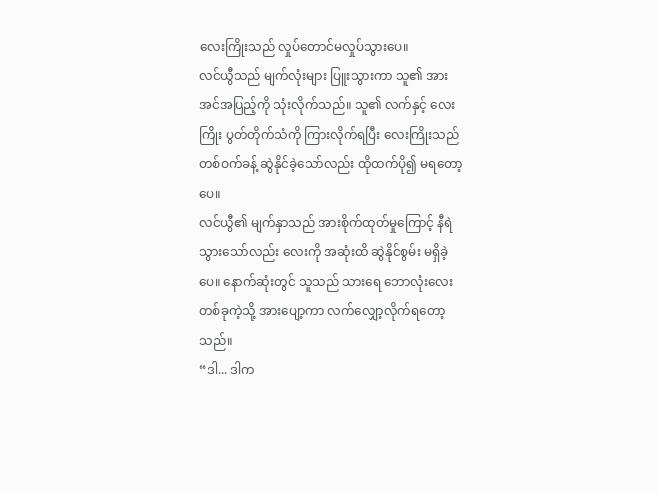လေးကြိုးသည် လှုပ်တောင်မလှုပ်သွားပေ။
လင်ယွီသည် မျက်လုံးများ ပြူးသွားကာ သူ၏ အားအင်အပြည့်ကို သုံးလိုက်သည်။ သူ၏ လက်နှင့် လေးကြိုး ပွတ်တိုက်သံကို ကြားလိုက်ရပြီး လေးကြိုးသည် တစ်ဝက်ခန့် ဆွဲနိုင်ခဲ့သော်လည်း ထိုထက်ပို၍ မရတော့ပေ။
လင်ယွီ၏ မျက်နှာသည် အားစိုက်ထုတ်မှုကြောင့် နီရဲသွားသော်လည်း လေးကို အဆုံးထိ ဆွဲနိုင်စွမ်း မရှိခဲ့ပေ။ နောက်ဆုံးတွင် သူသည် သားရေ ဘောလုံးလေးတစ်ခုကဲ့သို့ အားပျော့ကာ လက်လျှော့လိုက်ရတော့သည်။
“ဒါ... ဒါက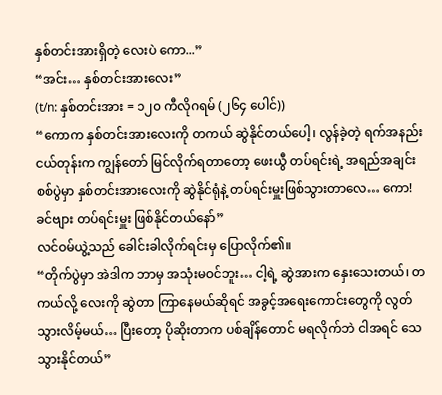နှစ်တင်းအားရှိတဲ့ လေးပဲ ကော...”
“အင်း… နှစ်တင်းအားလေး”
(t/n: နှစ်တင်းအား = ၁၂၀ ကီလိုဂရမ် (၂၆၄ ပေါင်))
“ကောက နှစ်တင်းအားလေးကို တကယ် ဆွဲနိုင်တယ်ပေါ့၊ လွန်ခဲ့တဲ့ ရက်အနည်းငယ်တုန်းက ကျွန်တော် မြင်လိုက်ရတာတော့ ဖေးယွီ တပ်ရင်းရဲ့ အရည်အချင်းစစ်ပွဲမှာ နှစ်တင်းအားလေးကို ဆွဲနိုင်ရုံနဲ့ တပ်ရင်းမှူးဖြစ်သွားတာလေ… ကော! ခင်ဗျား တပ်ရင်းမှူး ဖြစ်နိုင်တယ်နော်”
လင်ဝမ်ယွဲ့သည် ခေါင်းခါလိုက်ရင်းမှ ပြောလိုက်၏။
“တိုက်ပွဲမှာ အဲဒါက ဘာမှ အသုံးမဝင်ဘူး… ငါ့ရဲ့ ဆွဲအားက နှေးသေးတယ်၊ တကယ်လို့ လေးကို ဆွဲတာ ကြာနေမယ်ဆိုရင် အခွင့်အရေးကောင်းတွေကို လွတ်သွားလိမ့်မယ်… ပြီးတော့ ပိုဆိုးတာက ပစ်ချိန်တောင် မရလိုက်ဘဲ ငါအရင် သေသွားနိုင်တယ်”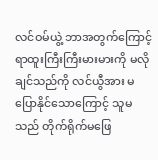လင်ဝမ်ယွဲ့ ဘာအတွက်ကြောင့် ရာထူးကြီးကြီးမားမားကို မလိုချင်သည်ကို လင်ယွီအား မပြောနိုင်သောကြောင့် သူမသည် တိုက်ရိုက်မဖြေ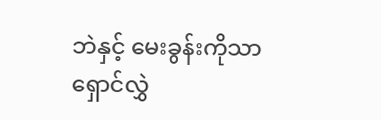ဘဲနှင့် မေးခွန်းကိုသာ ရှောင်လွှဲ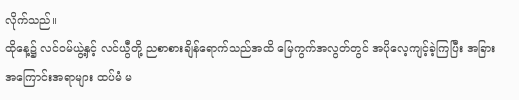လိုက်သည်။
ထိုနေ့၌ လင်ဝမ်ယွဲ့နှင့် လင်ယွီတို့ ညစာစားချိန်ရောက်သည်အထိ မြေကွက်အလွတ်တွင် အပိုလေ့ကျင့်ခဲ့ကြပြီး အခြားအကြောင်းအရာများ ထပ်မံ မ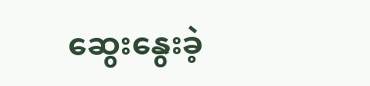ဆွေးနွေးခဲ့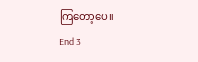ကြတော့ပေ။
End 3